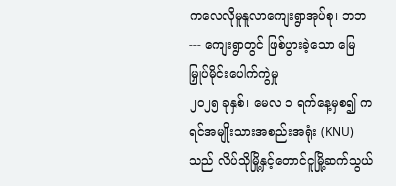ကလေလိုမူနူလာကျေးရွာအုပ်စု၊ ဘဘ--- ကျေးရွာတွင် ဖြစ်ပွားခဲ့သော မြေမြှုပ်မိုင်းပေါက်ကွဲမှု
၂၀၂၅ ခုနှစ်၊ မေလ ၁ ရက်နေ့မှစ၍ ကရင်အမျိုးသားအစည်းအရုံး (KNU) သည် လိပ်သိုမြို့နှင့်တောင်ငူမြို့ဆက်သွယ်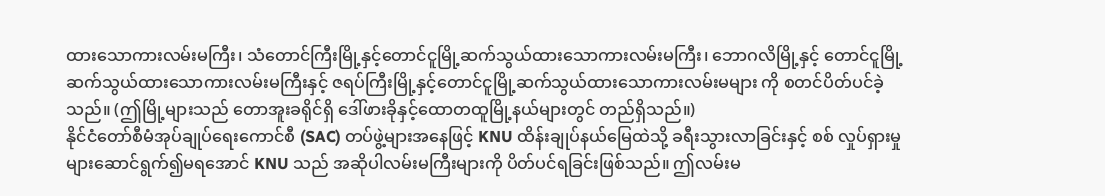ထားသောကားလမ်းမကြီး၊ သံတောင်ကြီးမြို့နှင့်တောင်ငူမြို့ဆက်သွယ်ထားသောကားလမ်းမကြီး၊ ဘောဂလိမြို့နှင့် တောင်ငူမြို့ဆက်သွယ်ထားသောကားလမ်းမကြီးနှင့် ဇရပ်ကြီးမြို့နှင့်တောင်ငူမြို့ဆက်သွယ်ထားသောကားလမ်းမများ ကို စတင်ပိတ်ပင်ခဲ့သည်။ (ဤမြို့များသည် တောအူးခရိုင်ရှိ ဒေါ်ဖားခိုနှင့်ထောတထူမြို့နယ်များတွင် တည်ရှိသည်။)
နိုင်ငံတော်စီမံအုပ်ချုပ်ရေးကောင်စီ (SAC) တပ်ဖွဲ့များအနေဖြင့် KNU ထိန်းချုပ်နယ်မြေထဲသို့ ခရီးသွားလာခြင်းနှင့် စစ် လှုပ်ရှားမှုများဆောင်ရွက်၍မရအောင် KNU သည် အဆိုပါလမ်းမကြီးများကို ပိတ်ပင်ရခြင်းဖြစ်သည်။ ဤလမ်းမ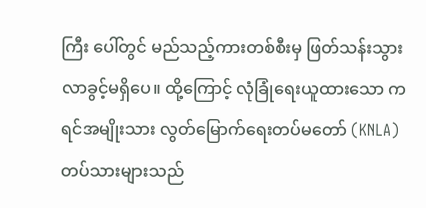ကြီး ပေါ်တွင် မည်သည့်ကားတစ်စီးမှ ဖြတ်သန်းသွားလာခွင့်မရှိပေ။ ထို့ကြောင့် လုံခြုံရေးယူထားသော ကရင်အမျိုးသား လွတ်မြောက်ရေးတပ်မတော် (KNLA) တပ်သားများသည်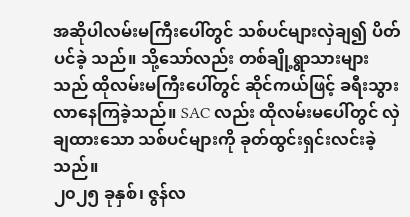အဆိုပါလမ်းမကြီးပေါ်တွင် သစ်ပင်များလှဲချ၍ ပိတ်ပင်ခဲ့ သည်။ သို့သော်လည်း တစ်ချို့ရွာသားများသည် ထိုလမ်းမကြီးပေါ်တွင် ဆိုင်ကယ်ဖြင့် ခရီးသွားလာနေကြခဲ့သည်။ SAC လည်း ထိုလမ်းမပေါ်တွင် လှဲချထားသော သစ်ပင်များကို ခုတ်ထွင်းရှင်းလင်းခဲ့သည်။
၂၀၂၅ ခုနှစ်၊ ဇွန်လ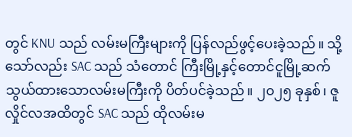တွင် KNU သည် လမ်းမကြီးများကို ပြန်လည်ဖွင့်ပေးခဲ့သည်။ သို့သော်လည်း SAC သည် သံတောင် ကြီးမြို့နှင့်တောင်ငူမြို့ဆက်သွယ်ထားသောလမ်းမကြီးကို ပိတ်ပင်ခဲ့သည်။ ၂၀၂၅ ခုနှစ်၊ ဇူလှိုင်လအထိတွင် SAC သည် ထိုလမ်းမ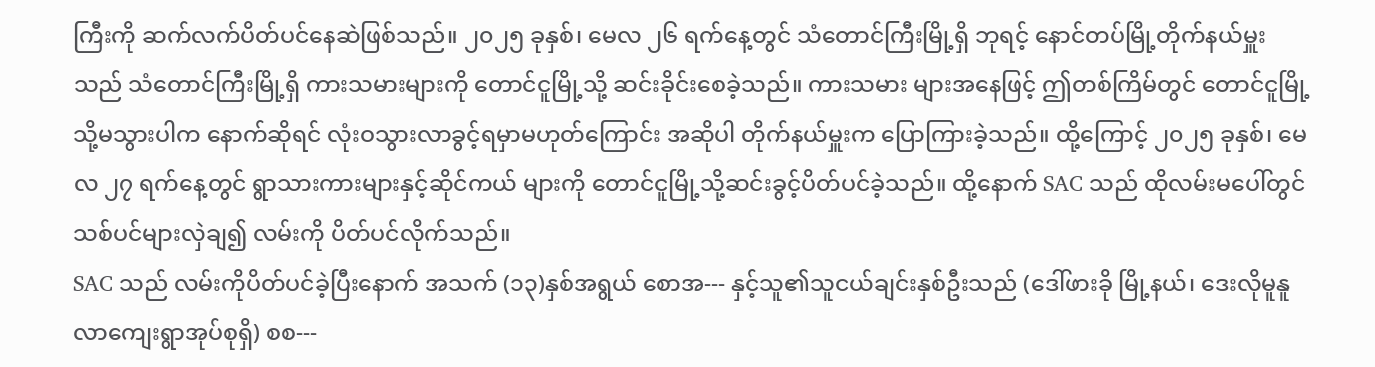ကြီးကို ဆက်လက်ပိတ်ပင်နေဆဲဖြစ်သည်။ ၂၀၂၅ ခုနှစ်၊ မေလ ၂၆ ရက်နေ့တွင် သံတောင်ကြီးမြို့ရှိ ဘုရင့် နောင်တပ်မြို့တိုက်နယ်မှူးသည် သံတောင်ကြီးမြို့ရှိ ကားသမားများကို တောင်ငူမြို့သို့ ဆင်းခိုင်းစေခဲ့သည်။ ကားသမား များအနေဖြင့် ဤတစ်ကြိမ်တွင် တောင်ငူမြို့သို့မသွားပါက နောက်ဆိုရင် လုံးဝသွားလာခွင့်ရမှာမဟုတ်ကြောင်း အဆိုပါ တိုက်နယ်မှူးက ပြောကြားခဲ့သည်။ ထို့ကြောင့် ၂၀၂၅ ခုနှစ်၊ မေလ ၂၇ ရက်နေ့တွင် ရွာသားကားများနှင့်ဆိုင်ကယ် များကို တောင်ငူမြို့သို့ဆင်းခွင့်ပိတ်ပင်ခဲ့သည်။ ထို့နောက် SAC သည် ထိုလမ်းမပေါ်တွင် သစ်ပင်များလှဲချ၍ လမ်းကို ပိတ်ပင်လိုက်သည်။
SAC သည် လမ်းကိုပိတ်ပင်ခဲ့ပြီးနောက် အသက် (၁၃)နှစ်အရွယ် စောအ--- နှင့်သူ၏သူငယ်ချင်းနှစ်ဦးသည် (ဒေါ်ဖားခို မြို့နယ်၊ ဒေးလိုမူနူလာကျေးရွာအုပ်စုရှိ) စစ---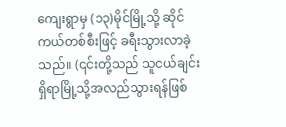ကျေးရွာမှ (၁၃)မိုင်မြို့သို့ ဆိုင်ကယ်တစ်စီးဖြင့် ခရီးသွားလာခဲ့သည်။ (၎င်းတို့သည် သူငယ်ချင်းရှိရာမြို့သို့အလည်သွားရန်ဖြစ်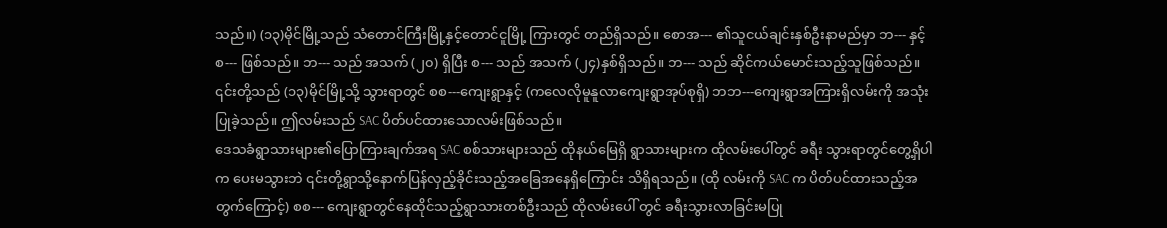သည်။) (၁၃)မိုင်မြို့သည် သံတောင်ကြီးမြို့နှင့်တောင်ငူမြို့ ကြားတွင် တည်ရှိသည်။ စောအ--- ၏သူငယ်ချင်းနှစ်ဦးနာမည်မှာ ဘ--- နှင့် စ--- ဖြစ်သည်။ ဘ--- သည် အသက် (၂၀) ရှိပြီး စ--- သည် အသက် (၂၄)နှစ်ရှိသည်။ ဘ--- သည် ဆိုင်ကယ်မောင်းသည့်သူဖြစ်သည်။ ၎င်းတို့သည် (၁၃)မိုင်မြို့သို့ သွားရာတွင် စစ---ကျေးရွာနှင့် (ကလေလိုမူနူလာကျေးရွာအုပ်စုရှိ) ဘဘ---ကျေးရွာအကြားရှိလမ်းကို အသုံးပြုခဲ့သည်။ ဤလမ်းသည် SAC ပိတ်ပင်ထားသောလမ်းဖြစ်သည်။
ဒေသခံရွာသားများ၏ပြောကြားချက်အရ SAC စစ်သားများသည် ထိုနယ်မြေရှိ ရွာသားများက ထိုလမ်းပေါ်တွင် ခရီး သွားရာတွင်တွေ့ရှိပါက ပေးမသွားဘဲ ၎င်းတို့ရွာသို့နောက်ပြန်လှည့်ခိုင်းသည့်အခြေအနေရှိကြောင်း သိရှိရသည်။ (ထို လမ်းကို SAC က ပိတ်ပင်ထားသည့်အတွက်ကြောင့်) စစ--- ကျေးရွာတွင်နေထိုင်သည့်ရွာသားတစ်ဦးသည် ထိုလမ်းပေါ် တွင် ခရီးသွားလာခြင်းမပြု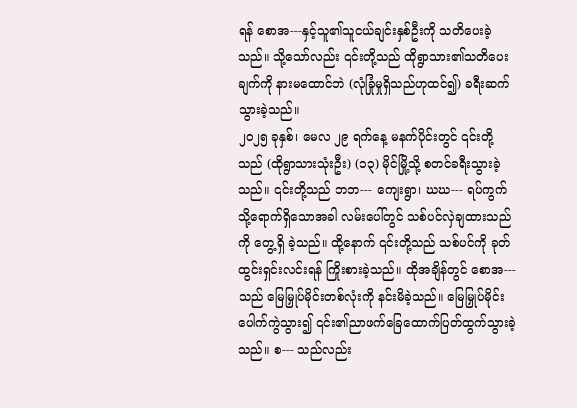ရန် စောအ---နှင့်သူ၏သူငယ်ချင်းနှစ်ဦးကို သတိပေးခဲ့သည်။ သို့သော်လည်း ၎င်းတို့သည် ထိုရွာသား၏သတိပေးချက်ကို နားမထောင်ဘဲ (လုံခြုံမှုရှိသည်ဟုထင်၍) ခရီးဆက်သွားခဲ့သည်။
၂၀၂၅ ခုနှစ်၊ မေလ ၂၉ ရက်နေ့ မနက်ပိုင်းတွင် ၎င်းတို့သည် (ထိုရွာသားသုံးဦး) (၁၃) မိုင်မြို့သို့ စတင်ခရီးသွားခဲ့သည်။ ၎င်းတို့သည် ဘဘ--- ကျေးရွာ၊ ဃဃ--- ရပ်ကွက်သို့ရောက်ရှိသောအခါ လမ်းပေါ်တွင် သစ်ပင်လှဲချထားသည်ကို တွေ့ရှိ ခဲ့သည်။ ထို့နောက် ၎င်းတို့သည် သစ်ပင်ကို ခုတ်ထွင်းရှင်းလင်းရန် ကြိုးစားခဲ့သည်။ ထိုအချိန်တွင် စောအ--- သည် မြေမြှုပ်မိုင်းတစ်လုံးကို နင်းမိခဲ့သည်။ မြေမြှုပ်မိုင်းပေါက်ကွဲသွား၍ ၎င်း၏ညာဖက်ခြေထောက်ပြတ်ထွက်သွားခဲ့သည်။ စ--- သည်လည်း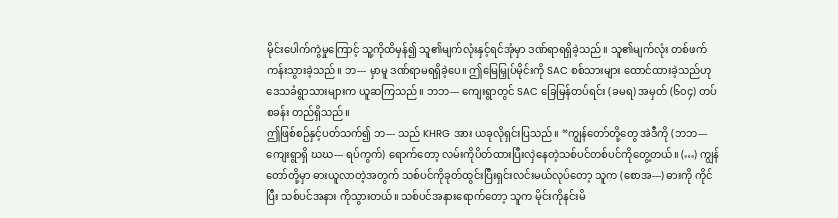မိုင်းပေါက်ကွဲမှုကြောင့် သူ့ကိုထိမှန်၍ သူ၏မျက်လုံးနှင့်ရင်အုံမှာ ဒဏ်ရာရရှိခဲ့သည်။ သူ၏မျက်လုံး တစ်ဖက်ကန်းသွားခဲ့သည်။ ဘ--- မှာမူ ဒဏ်ရာမရရှိခဲ့ပေ။ ဤမြေမြှုပ်မိုင်းကို SAC စစ်သားများ ထောင်ထားခဲ့သည်ဟု ဒေသခံရွာသားများက ယူဆကြသည်။ ဘဘ--- ကျေးရွာတွင် SAC ခြေမြန်တပ်ရင်း (ခမရ) အမှတ် (၆၀၄) တပ်စခန်း တည်ရှိသည်။
ဤဖြစ်စဉ်နှင့်ပတ်သက်၍ ဘ--- သည် KHRG အား ယခုလိုရှင်းပြသည်။ “ကျွန်တော်တို့တွေ အဲဒီကို (ဘဘ--- ကျေးရွာရှိ ဃဃ--- ရပ်ကွက်) ရောက်တော့ လမ်းကိုပိတ်ထားပြီးလှဲနေတဲ့သစ်ပင်တစ်ပင်ကိုတွေ့တယ်။ (…) ကျွန်တော်တို့မှာ ဓားယူလာတဲ့အတွက် သစ်ပင်ကိုခုတ်ထွင်းပြီးရှင်းလင်းမယ်လုပ်တော့ သူက (စောအ---) ဓားကို ကိုင်ပြီး သစ်ပင်အနား ကိုသွားတယ်။ သစ်ပင်အနားရောက်တော့ သူက မိုင်းကိုနင်းမိ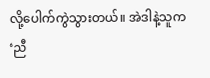လို့ပေါက်ကွဲသွားတယ်။ အဲဒါနဲ့သူက ‘ညီ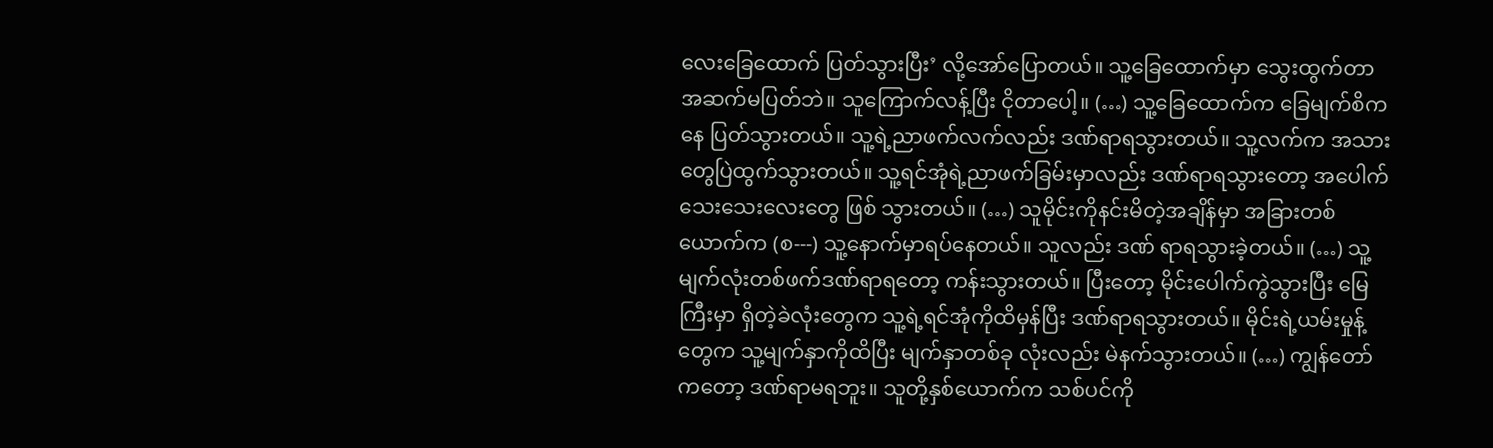လေးခြေထောက် ပြတ်သွားပြီး’ လို့အော်ပြောတယ်။ သူ့ခြေထောက်မှာ သွေးထွက်တာ အဆက်မပြတ်ဘဲ။ သူကြောက်လန့်ပြီး ငိုတာပေါ့။ (…) သူ့ခြေထောက်က ခြေမျက်စိကနေ ပြတ်သွားတယ်။ သူ့ရဲ့ညာဖက်လက်လည်း ဒဏ်ရာရသွားတယ်။ သူ့လက်က အသားတွေပြဲထွက်သွားတယ်။ သူ့ရင်အုံရဲ့ညာဖက်ခြမ်းမှာလည်း ဒဏ်ရာရသွားတော့ အပေါက်သေးသေးလေးတွေ ဖြစ် သွားတယ်။ (…) သူမိုင်းကိုနင်းမိတဲ့အချိန်မှာ အခြားတစ်ယောက်က (စ---) သူ့နောက်မှာရပ်နေတယ်။ သူလည်း ဒဏ် ရာရသွားခဲ့တယ်။ (…) သူ့မျက်လုံးတစ်ဖက်ဒဏ်ရာရတော့ ကန်းသွားတယ်။ ပြီးတော့ မိုင်းပေါက်ကွဲသွားပြီး မြေကြီးမှာ ရှိတဲ့ခဲလုံးတွေက သူ့ရဲ့ရင်အုံကိုထိမှန်ပြီး ဒဏ်ရာရသွားတယ်။ မိုင်းရဲ့ယမ်းမှုန့်တွေက သူ့မျက်နှာကိုထိပြီး မျက်နှာတစ်ခု လုံးလည်း မဲနက်သွားတယ်။ (…) ကျွန်တော်ကတော့ ဒဏ်ရာမရဘူး။ သူတို့နှစ်ယောက်က သစ်ပင်ကို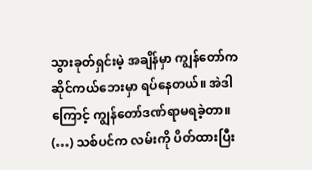သွားခုတ်ရှင်းမဲ့ အချိန်မှာ ကျွန်တော်က ဆိုင်ကယ်ဘေးမှာ ရပ်နေတယ်။ အဲဒါကြောင့် ကျွန်တော်ဒဏ်ရာမရခဲ့တာ။ (…) သစ်ပင်က လမ်းကို ပိတ်ထားပြီး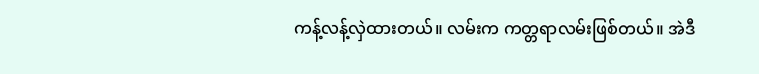ကန့်လန့်လှဲထားတယ်။ လမ်းက ကတ္တရာလမ်းဖြစ်တယ်။ အဲဒီ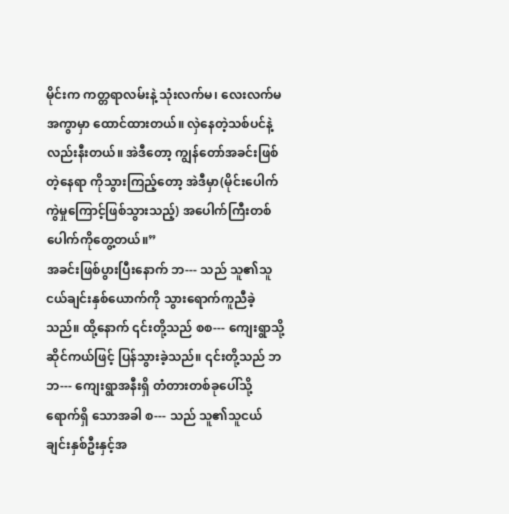မိုင်းက ကတ္တရာလမ်းနဲ့ သုံးလက်မ၊ လေးလက်မအကွာမှာ ထောင်ထားတယ်။ လှဲနေတဲ့သစ်ပင်နဲ့လည်းနီးတယ်။ အဲဒီတော့ ကျွန်တော်အခင်းဖြစ်တဲ့နေရာ ကိုသွားကြည့်တော့ အဲဒီမှာ(မိုင်းပေါက်ကွဲမှုကြောင့်ဖြစ်သွားသည့်) အပေါက်ကြီးတစ်ပေါက်ကိုတွေ့တယ်။”
အခင်းဖြစ်ပွားပြီးနောက် ဘ--- သည် သူ၏သူငယ်ချင်းနှစ်ယောက်ကို သွားရောက်ကူညီခဲ့သည်။ ထို့နောက် ၎င်းတို့သည် စစ--- ကျေးရွာသို့ ဆိုင်ကယ်ဖြင့် ပြန်သွားခဲ့သည်။ ၎င်းတို့သည် ဘဘ--- ကျေးရွာအနီးရှိ တံတားတစ်ခုပေါ်သို့ ရောက်ရှိ သောအခါ စ--- သည် သူ၏သူငယ်ချင်းနှစ်ဦးနှင့်အ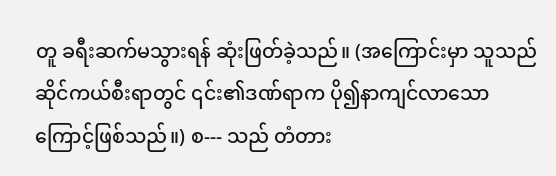တူ ခရီးဆက်မသွားရန် ဆုံးဖြတ်ခဲ့သည်။ (အကြောင်းမှာ သူသည် ဆိုင်ကယ်စီးရာတွင် ၎င်း၏ဒဏ်ရာက ပို၍နာကျင်လာသောကြောင့်ဖြစ်သည်။) စ--- သည် တံတား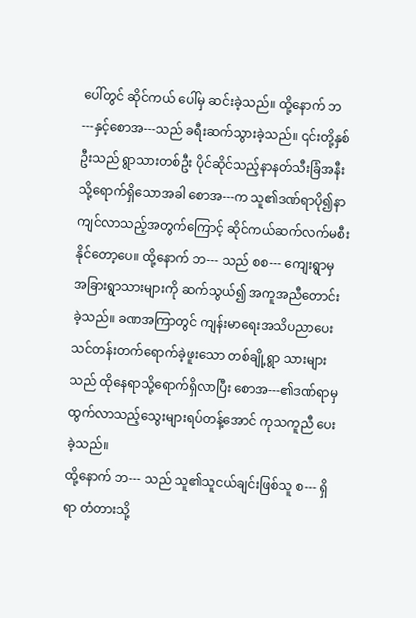ပေါ်တွင် ဆိုင်ကယ် ပေါ်မှ ဆင်းခဲ့သည်။ ထို့နောက် ဘ---နှင့်စောအ---သည် ခရီးဆက်သွားခဲ့သည်။ ၎င်းတို့နှစ်ဦးသည် ရွာသားတစ်ဦး ပိုင်ဆိုင်သည့်နာနတ်သီးခြံအနီးသို့ရောက်ရှိသောအခါ စောအ---က သူ၏ဒဏ်ရာပို၍နာကျင်လာသည့်အတွက်ကြောင့် ဆိုင်ကယ်ဆက်လက်မစီးနိုင်တော့ပေ။ ထို့နောက် ဘ--- သည် စစ--- ကျေးရွာမှ အခြားရွာသားများကို ဆက်သွယ်၍ အကူအညီတောင်းခဲ့သည်။ ခဏအကြာတွင် ကျန်းမာရေးအသိပညာပေးသင်တန်းတက်ရောက်ခဲ့ဖူးသော တစ်ချို့ရွာ သားများသည် ထိုနေရာသို့ရောက်ရှိလာပြီး စောအ---၏ဒဏ်ရာမှ ထွက်လာသည့်သွေးများရပ်တန့်အောင် ကုသကူညီ ပေးခဲ့သည်။
ထို့နောက် ဘ--- သည် သူ၏သူငယ်ချင်းဖြစ်သူ စ--- ရှိရာ တံတားသို့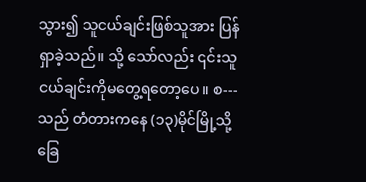သွား၍ သူငယ်ချင်းဖြစ်သူအား ပြန်ရှာခဲ့သည်။ သို့ သော်လည်း ၎င်းသူငယ်ချင်းကိုမတွေ့ရတော့ပေ။ စ--- သည် တံတားကနေ (၁၃)မိုင်မြို့သို့ ခြေ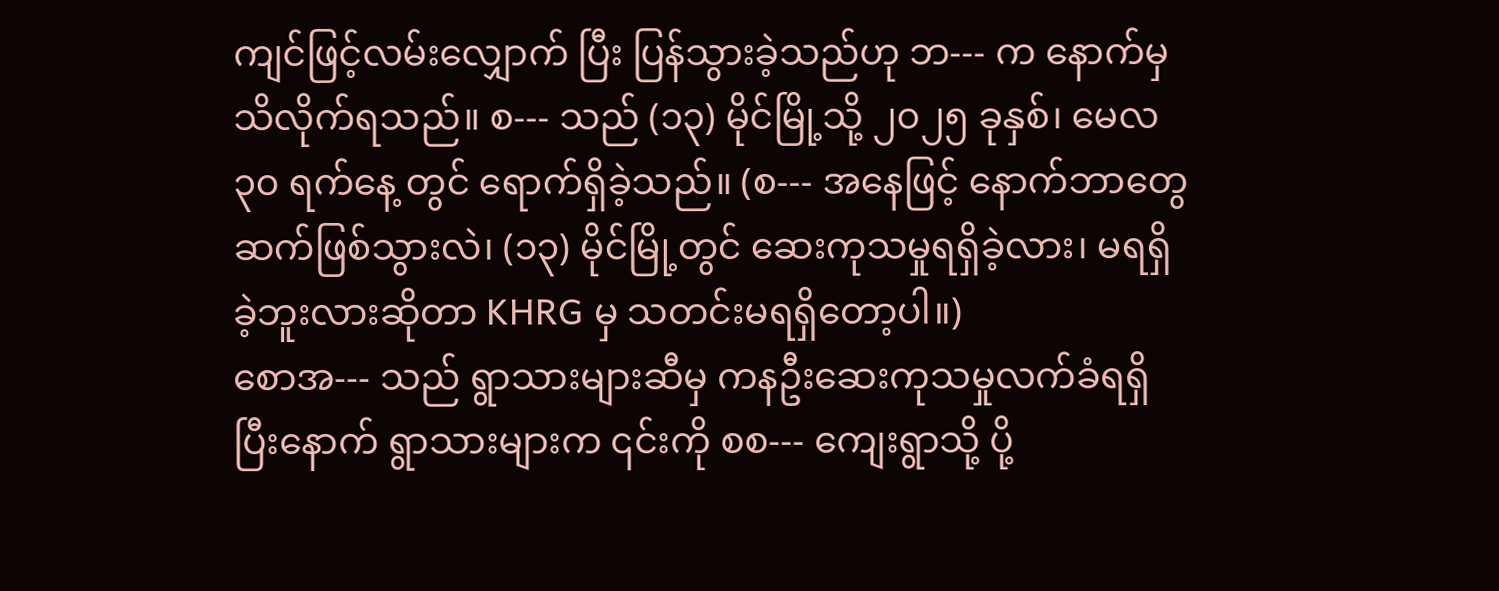ကျင်ဖြင့်လမ်းလျှောက် ပြီး ပြန်သွားခဲ့သည်ဟု ဘ--- က နောက်မှသိလိုက်ရသည်။ စ--- သည် (၁၃) မိုင်မြို့သို့ ၂၀၂၅ ခုနှစ်၊ မေလ ၃၀ ရက်နေ့ တွင် ရောက်ရှိခဲ့သည်။ (စ--- အနေဖြင့် နောက်ဘာတွေဆက်ဖြစ်သွားလဲ၊ (၁၃) မိုင်မြို့တွင် ဆေးကုသမှုရရှိခဲ့လား၊ မရရှိခဲ့ဘူးလားဆိုတာ KHRG မှ သတင်းမရရှိတော့ပါ။)
စောအ--- သည် ရွာသားများဆီမှ ကနဦးဆေးကုသမှုလက်ခံရရှိပြီးနောက် ရွာသားများက ၎င်းကို စစ--- ကျေးရွာသို့ ပို့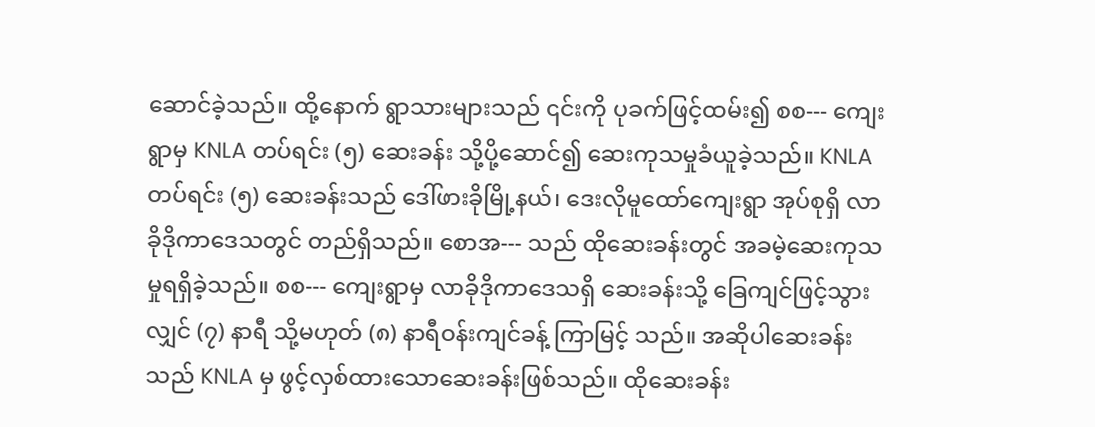ဆောင်ခဲ့သည်။ ထို့နောက် ရွာသားများသည် ၎င်းကို ပုခက်ဖြင့်ထမ်း၍ စစ--- ကျေးရွာမှ KNLA တပ်ရင်း (၅) ဆေးခန်း သို့ပို့ဆောင်၍ ဆေးကုသမှုခံယူခဲ့သည်။ KNLA တပ်ရင်း (၅) ဆေးခန်းသည် ဒေါ်ဖားခိုမြို့နယ်၊ ဒေးလိုမူထော်ကျေးရွာ အုပ်စုရှိ လာခိုဒိုကာဒေသတွင် တည်ရှိသည်။ စောအ--- သည် ထိုဆေးခန်းတွင် အခမဲ့ဆေးကုသမှုရရှိခဲ့သည်။ စစ--- ကျေးရွာမှ လာခိုဒိုကာဒေသရှိ ဆေးခန်းသို့ ခြေကျင်ဖြင့်သွားလျှင် (၇) နာရီ သို့မဟုတ် (၈) နာရီဝန်းကျင်ခန့် ကြာမြင့် သည်။ အဆိုပါဆေးခန်းသည် KNLA မှ ဖွင့်လှစ်ထားသောဆေးခန်းဖြစ်သည်။ ထိုဆေးခန်း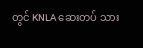တွင် KNLA ဆေးတပ် သား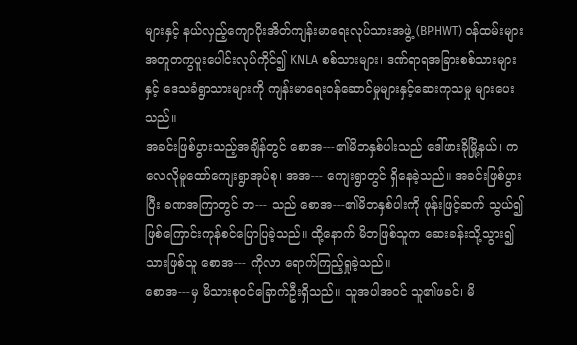များနှင့် နယ်လှည့်ကျောပိုးအိတ်ကျန်းမာရေးလုပ်သားအဖွဲ့ (BPHWT) ဝန်ထမ်းများအတူတကွပူးပေါင်းလုပ်ကိုင်၍ KNLA စစ်သားများ၊ ဒဏ်ရာရအခြားစစ်သားများနှင့် ဒေသခံရွာသားများကို ကျန်းမာရေးဝန်ဆောင်မှုများနှင့်ဆေးကုသမှု များပေးသည်။
အခင်းဖြစ်ပွားသည့်အချိန်တွင် စောအ---၏မိဘနှစ်ပါးသည် ဒေါ်ဖားခိုမြို့နယ်၊ ကလေလိုမူထော်ကျေးရွာအုပ်စု၊ အအ--- ကျေးရွာတွင် ရှိနေခဲ့သည်။ အခင်းဖြစ်ပွားပြီး ခဏအကြာတွင် ဘ--- သည် စောအ---၏မိဘနှစ်ပါးကို ဖုန်းဖြင့်ဆက် သွယ်၍ ဖြစ်ကြောင်းကုန်စင်ပြောပြခဲ့သည်။ ထို့နောက် မိဘဖြစ်သူက ဆေးခန်းသို့သွား၍ သားဖြစ်သူ စောအ--- ကိုလာ ရောက်ကြည့်ရှုခဲ့သည်။
စောအ---မှ မိသားစုဝင်ခြောက်ဦးရှိသည်။ သူအပါအဝင် သူ၏ဖခင်၊ မိ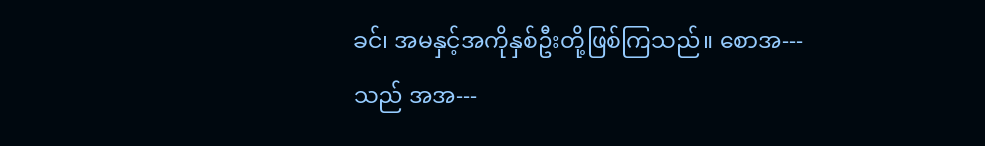ခင်၊ အမနှင့်အကိုနှစ်ဦးတို့ဖြစ်ကြသည်။ စောအ--- သည် အအ---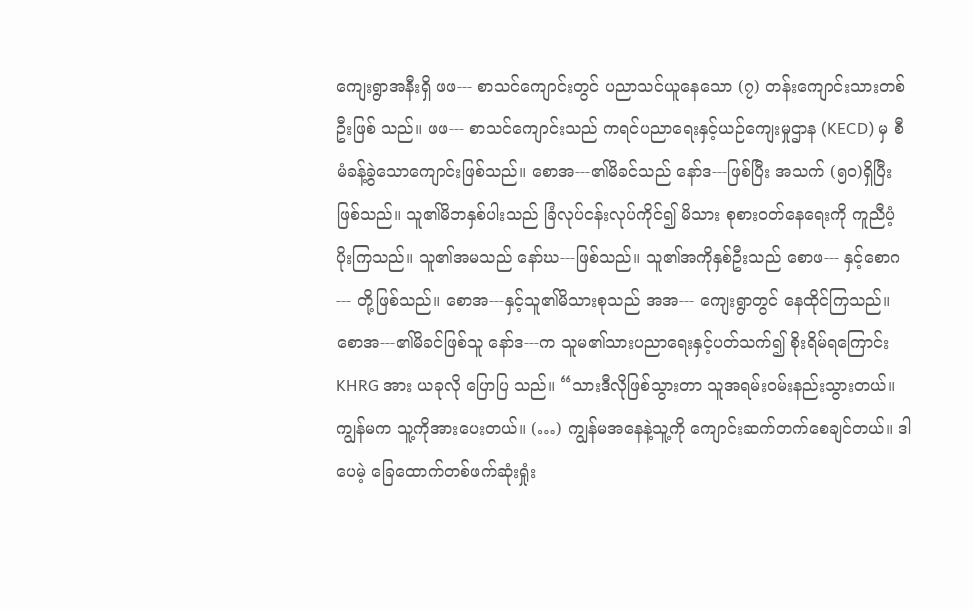ကျေးရွာအနီးရှိ ဖဖ--- စာသင်ကျောင်းတွင် ပညာသင်ယူနေသော (၇) တန်းကျောင်းသားတစ်ဦးဖြစ် သည်။ ဖဖ--- စာသင်ကျောင်းသည် ကရင်ပညာရေးနှင့်ယဉ်ကျေးမှုဌာန (KECD) မှ စီမံခန့်ခွဲသောကျောင်းဖြစ်သည်။ စောအ---၏မိခင်သည် နော်ဒ---ဖြစ်ပြီး အသက် (၅၀)ရှိပြီးဖြစ်သည်။ သူ၏မိဘနှစ်ပါးသည် ခြံလုပ်ငန်းလုပ်ကိုင်၍ မိသား စုစားဝတ်နေရေးကို ကူညီပံ့ပိုးကြသည်။ သူ၏အမသည် နော်ဃ---ဖြစ်သည်။ သူ၏အကိုနှစ်ဦးသည် စောဖ--- နှင့်စောဂ--- တို့ဖြစ်သည်။ စောအ---နှင့်သူ၏မိသားစုသည် အအ--- ကျေးရွာတွင် နေထိုင်ကြသည်။
စောအ---၏မိခင်ဖြစ်သူ နော်ဒ---က သူမ၏သားပညာရေးနှင့်ပတ်သက်၍ စိုးရိမ်ရကြောင်း KHRG အား ယခုလို ပြောပြ သည်။ “သားဒီလိုဖြစ်သွားတာ သူအရမ်းဝမ်းနည်းသွားတယ်။ ကျွန်မက သူ့ကိုအားပေးတယ်။ (…) ကျွန်မအနေနဲ့သူ့ကို ကျောင်းဆက်တက်စေချင်တယ်။ ဒါပေမဲ့ ခြေထောက်တစ်ဖက်ဆုံးရှုံး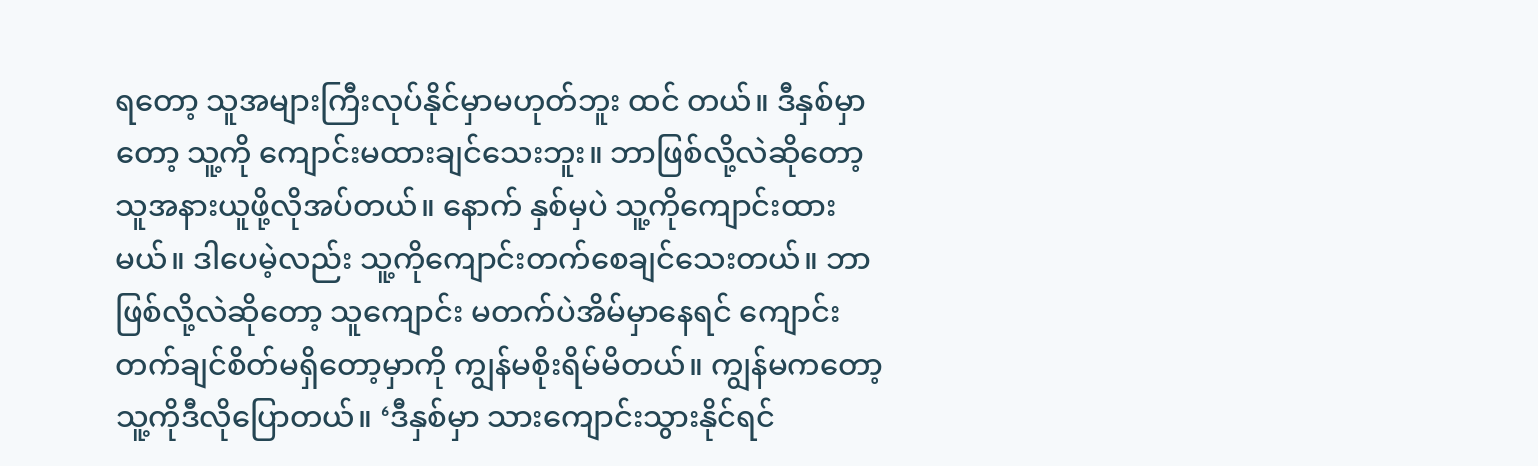ရတော့ သူအများကြီးလုပ်နိုင်မှာမဟုတ်ဘူး ထင် တယ်။ ဒီနှစ်မှာတော့ သူ့ကို ကျောင်းမထားချင်သေးဘူး။ ဘာဖြစ်လို့လဲဆိုတော့ သူအနားယူဖို့လိုအပ်တယ်။ နောက် နှစ်မှပဲ သူ့ကိုကျောင်းထားမယ်။ ဒါပေမဲ့လည်း သူ့ကိုကျောင်းတက်စေချင်သေးတယ်။ ဘာဖြစ်လို့လဲဆိုတော့ သူကျောင်း မတက်ပဲအိမ်မှာနေရင် ကျောင်းတက်ချင်စိတ်မရှိတော့မှာကို ကျွန်မစိုးရိမ်မိတယ်။ ကျွန်မကတော့သူ့ကိုဒီလိုပြောတယ်။ ‘ဒီနှစ်မှာ သားကျောင်းသွားနိုင်ရင်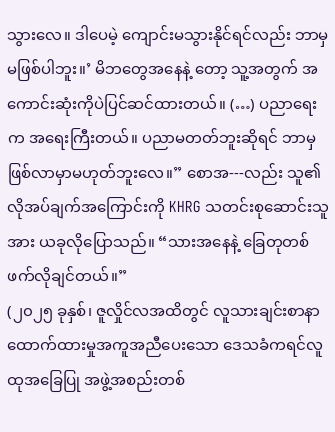သွားလေ။ ဒါပေမဲ့ ကျောင်းမသွားနိုင်ရင်လည်း ဘာမှမဖြစ်ပါဘူး။’ မိဘတွေအနေနဲ့ တော့ သူ့အတွက် အကောင်းဆုံးကိုပဲပြင်ဆင်ထားတယ်။ (…) ပညာရေးက အရေးကြီးတယ်။ ပညာမတတ်ဘူးဆိုရင် ဘာမှဖြစ်လာမှာမဟုတ်ဘူးလေ။” စောအ---လည်း သူ၏လိုအပ်ချက်အကြောင်းကို KHRG သတင်းစုဆောင်းသူအား ယခုလိုပြောသည်။ “သားအနေနဲ့ ခြေတုတစ်ဖက်လိုချင်တယ်။”
(၂၀၂၅ ခုနှစ်၊ ဇူလှိုင်လအထိတွင် လူသားချင်းစာနာထောက်ထားမှုအကူအညီပေးသော ဒေသခံကရင်လူထုအခြေပြု အဖွဲ့အစည်းတစ်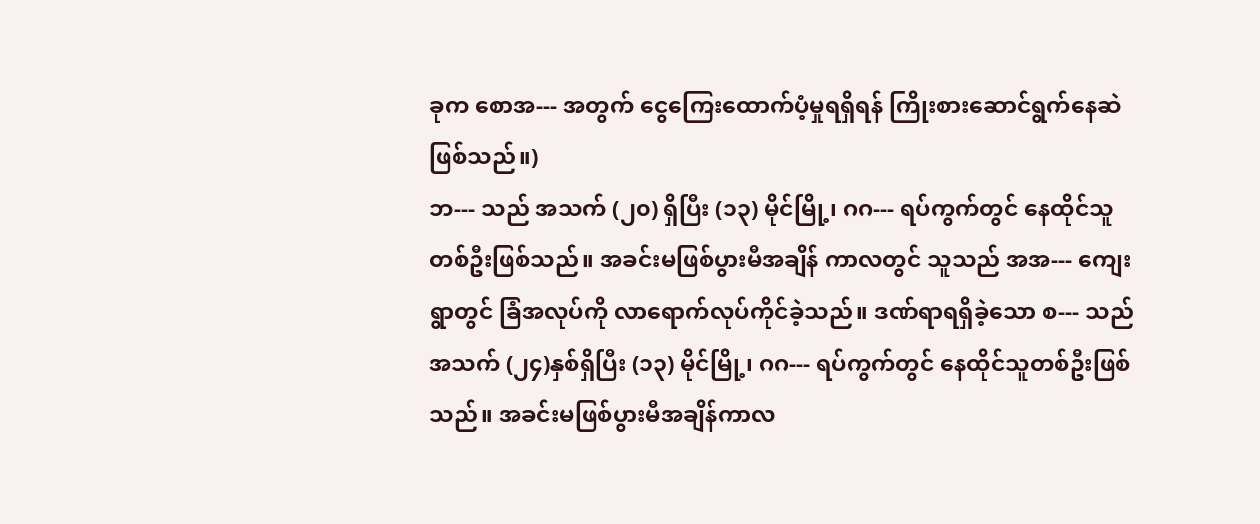ခုက စောအ--- အတွက် ငွေကြေးထောက်ပံ့မှုရရှိရန် ကြိုးစားဆောင်ရွက်နေဆဲဖြစ်သည်။)
ဘ--- သည် အသက် (၂၀) ရှိပြီး (၁၃) မိုင်မြို့၊ ဂဂ--- ရပ်ကွက်တွင် နေထိုင်သူတစ်ဦးဖြစ်သည်။ အခင်းမဖြစ်ပွားမီအချိန် ကာလတွင် သူသည် အအ--- ကျေးရွာတွင် ခြံအလုပ်ကို လာရောက်လုပ်ကိုင်ခဲ့သည်။ ဒဏ်ရာရရှိခဲ့သော စ--- သည် အသက် (၂၄)နှစ်ရှိပြီး (၁၃) မိုင်မြို့၊ ဂဂ--- ရပ်ကွက်တွင် နေထိုင်သူတစ်ဦးဖြစ်သည်။ အခင်းမဖြစ်ပွားမီအချိန်ကာလ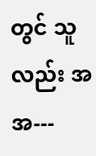တွင် သူလည်း အအ---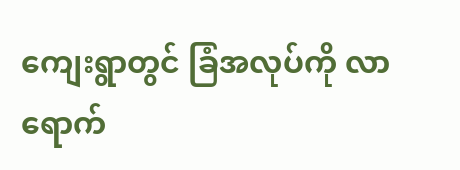ကျေးရွာတွင် ခြံအလုပ်ကို လာရောက်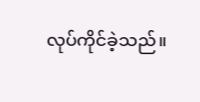လုပ်ကိုင်ခဲ့သည်။